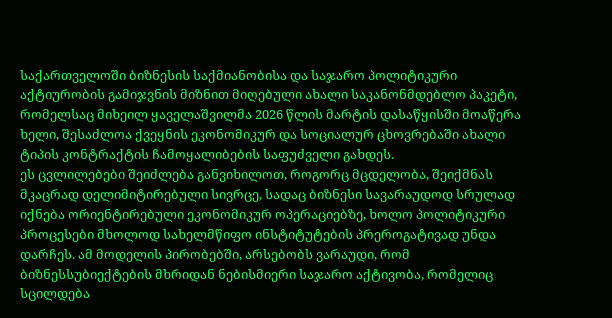საქართველოში ბიზნესის საქმიანობისა და საჯარო პოლიტიკური აქტიურობის გამიჯვნის მიზნით მიღებული ახალი საკანონმდებლო პაკეტი, რომელსაც მიხეილ ყაველაშვილმა 2026 წლის მარტის დასაწყისში მოაწერა ხელი, შესაძლოა ქვეყნის ეკონომიკურ და სოციალურ ცხოვრებაში ახალი ტიპის კონტრაქტის ჩამოყალიბების საფუძველი გახდეს.
ეს ცვლილებები შეიძლება განვიხილოთ, როგორც მცდელობა, შეიქმნას მკაცრად დელიმიტირებული სივრცე, სადაც ბიზნესი სავარაუდოდ სრულად იქნება ორიენტირებული ეკონომიკურ ოპერაციებზე, ხოლო პოლიტიკური პროცესები მხოლოდ სახელმწიფო ინსტიტუტების პრეროგატივად უნდა დარჩეს. ამ მოდელის პირობებში, არსებობს ვარაუდი, რომ ბიზნესსუბიექტების მხრიდან ნებისმიერი საჯარო აქტივობა, რომელიც სცილდება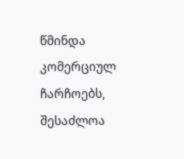წმინდა კომერციულ ჩარჩოებს, შესაძლოა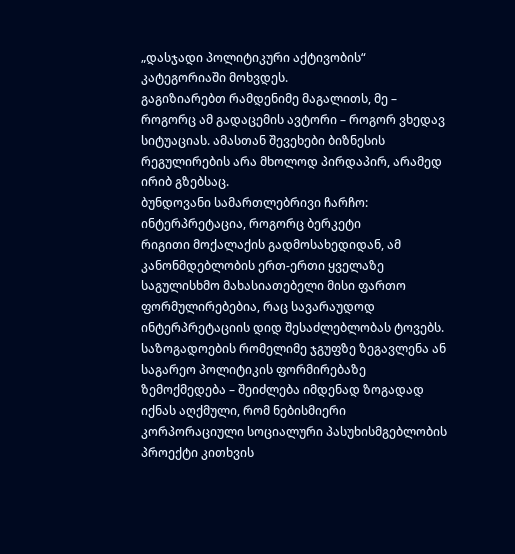„დასჯადი პოლიტიკური აქტივობის“ კატეგორიაში მოხვდეს.
გაგიზიარებთ რამდენიმე მაგალითს, მე – როგორც ამ გადაცემის ავტორი – როგორ ვხედავ სიტუაციას. ამასთან შევეხები ბიზნესის რეგულირების არა მხოლოდ პირდაპირ, არამედ ირიბ გზებსაც.
ბუნდოვანი სამართლებრივი ჩარჩო: ინტერპრეტაცია, როგორც ბერკეტი
რიგითი მოქალაქის გადმოსახედიდან, ამ კანონმდებლობის ერთ-ერთი ყველაზე საგულისხმო მახასიათებელი მისი ფართო ფორმულირებებია, რაც სავარაუდოდ ინტერპრეტაციის დიდ შესაძლებლობას ტოვებს. საზოგადოების რომელიმე ჯგუფზე ზეგავლენა ან საგარეო პოლიტიკის ფორმირებაზე ზემოქმედება – შეიძლება იმდენად ზოგადად იქნას აღქმული, რომ ნებისმიერი კორპორაციული სოციალური პასუხისმგებლობის პროექტი კითხვის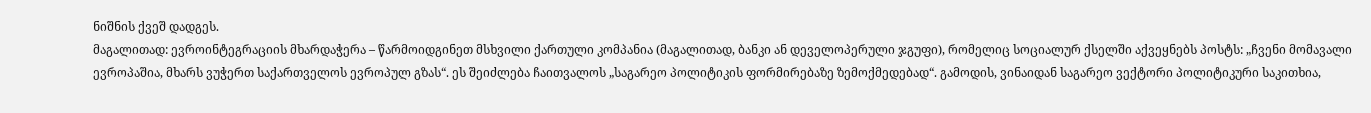ნიშნის ქვეშ დადგეს.
მაგალითად: ევროინტეგრაციის მხარდაჭერა – წარმოიდგინეთ მსხვილი ქართული კომპანია (მაგალითად, ბანკი ან დეველოპერული ჯგუფი), რომელიც სოციალურ ქსელში აქვეყნებს პოსტს: „ჩვენი მომავალი ევროპაშია, მხარს ვუჭერთ საქართველოს ევროპულ გზას“. ეს შეიძლება ჩაითვალოს „საგარეო პოლიტიკის ფორმირებაზე ზემოქმედებად“. გამოდის, ვინაიდან საგარეო ვექტორი პოლიტიკური საკითხია,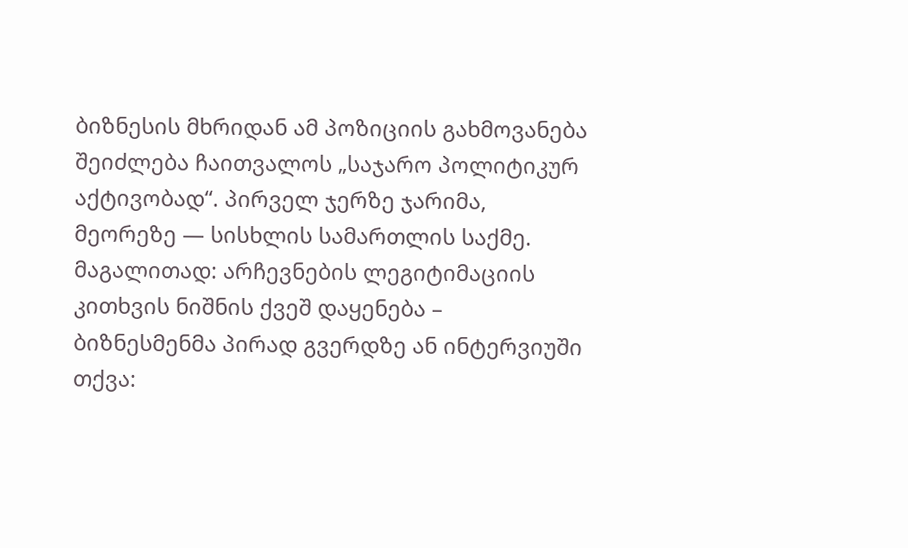ბიზნესის მხრიდან ამ პოზიციის გახმოვანება შეიძლება ჩაითვალოს „საჯარო პოლიტიკურ აქტივობად“. პირველ ჯერზე ჯარიმა, მეორეზე — სისხლის სამართლის საქმე.
მაგალითად: არჩევნების ლეგიტიმაციის კითხვის ნიშნის ქვეშ დაყენება – ბიზნესმენმა პირად გვერდზე ან ინტერვიუში თქვა: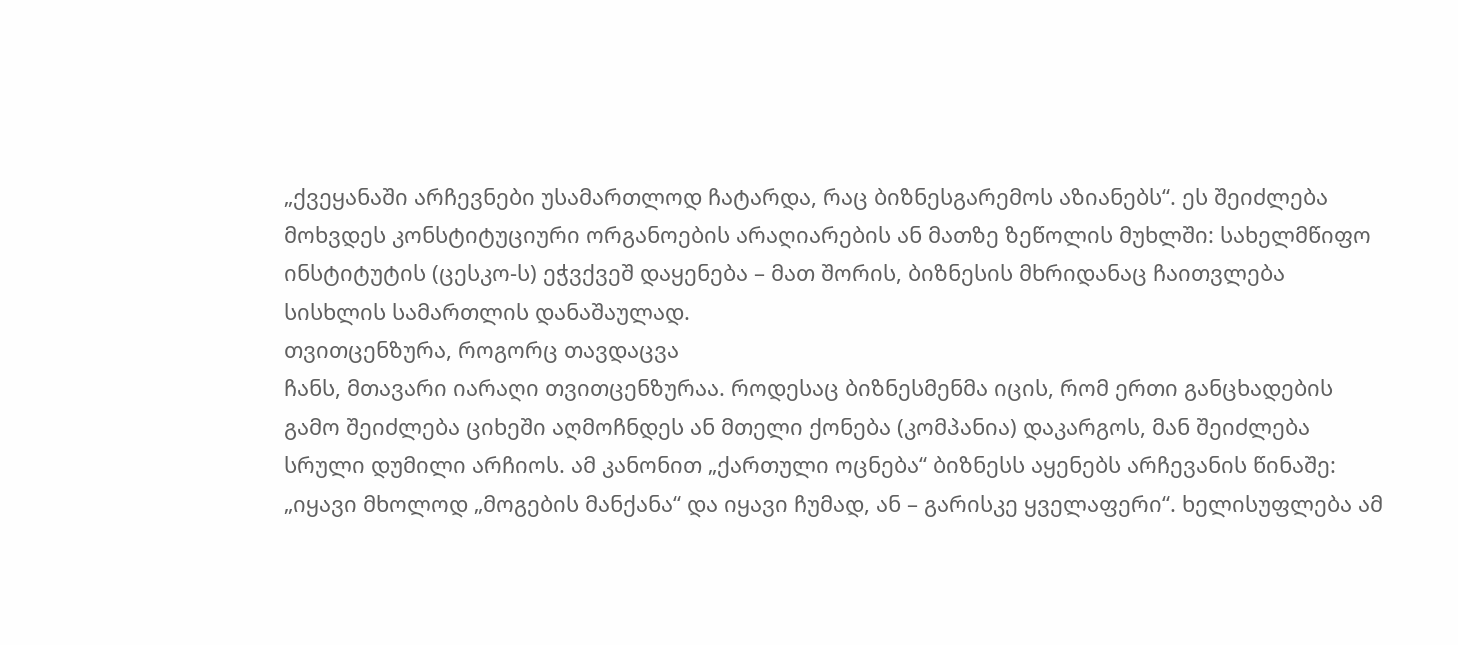„ქვეყანაში არჩევნები უსამართლოდ ჩატარდა, რაც ბიზნესგარემოს აზიანებს“. ეს შეიძლება მოხვდეს კონსტიტუციური ორგანოების არაღიარების ან მათზე ზეწოლის მუხლში: სახელმწიფო ინსტიტუტის (ცესკო-ს) ეჭვქვეშ დაყენება – მათ შორის, ბიზნესის მხრიდანაც ჩაითვლება სისხლის სამართლის დანაშაულად.
თვითცენზურა, როგორც თავდაცვა
ჩანს, მთავარი იარაღი თვითცენზურაა. როდესაც ბიზნესმენმა იცის, რომ ერთი განცხადების გამო შეიძლება ციხეში აღმოჩნდეს ან მთელი ქონება (კომპანია) დაკარგოს, მან შეიძლება სრული დუმილი არჩიოს. ამ კანონით „ქართული ოცნება“ ბიზნესს აყენებს არჩევანის წინაშე: „იყავი მხოლოდ „მოგების მანქანა“ და იყავი ჩუმად, ან – გარისკე ყველაფერი“. ხელისუფლება ამ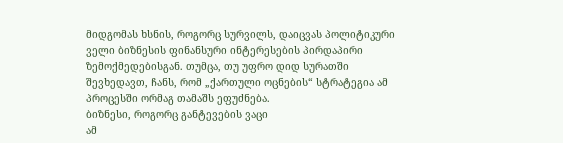მიდგომას ხსნის, როგორც სურვილს, დაიცვას პოლიტიკური ველი ბიზნესის ფინანსური ინტერესების პირდაპირი ზემოქმედებისგან. თუმცა, თუ უფრო დიდ სურათში შევხედავთ, ჩანს, რომ „ქართული ოცნების“ სტრატეგია ამ პროცესში ორმაგ თამაშს ეფუძნება.
ბიზნესი, როგორც განტევების ვაცი
ამ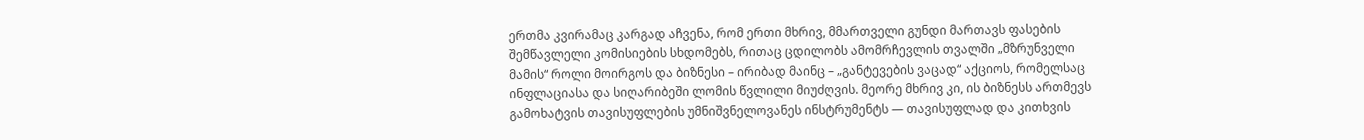ერთმა კვირამაც კარგად აჩვენა, რომ ერთი მხრივ, მმართველი გუნდი მართავს ფასების შემწავლელი კომისიების სხდომებს, რითაც ცდილობს ამომრჩევლის თვალში „მზრუნველი მამის“ როლი მოირგოს და ბიზნესი – ირიბად მაინც – „განტევების ვაცად“ აქციოს, რომელსაც ინფლაციასა და სიღარიბეში ლომის წვლილი მიუძღვის. მეორე მხრივ კი, ის ბიზნესს ართმევს გამოხატვის თავისუფლების უმნიშვნელოვანეს ინსტრუმენტს — თავისუფლად და კითხვის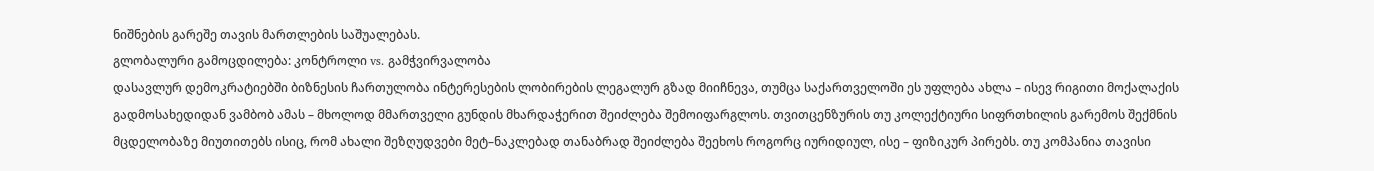ნიშნების გარეშე თავის მართლების საშუალებას.
გლობალური გამოცდილება: კონტროლი vs. გამჭვირვალობა
დასავლურ დემოკრატიებში ბიზნესის ჩართულობა ინტერესების ლობირების ლეგალურ გზად მიიჩნევა, თუმცა საქართველოში ეს უფლება ახლა – ისევ რიგითი მოქალაქის გადმოსახედიდან ვამბობ ამას – მხოლოდ მმართველი გუნდის მხარდაჭერით შეიძლება შემოიფარგლოს. თვითცენზურის თუ კოლექტიური სიფრთხილის გარემოს შექმნის მცდელობაზე მიუთითებს ისიც, რომ ახალი შეზღუდვები მეტ–ნაკლებად თანაბრად შეიძლება შეეხოს როგორც იურიდიულ, ისე – ფიზიკურ პირებს. თუ კომპანია თავისი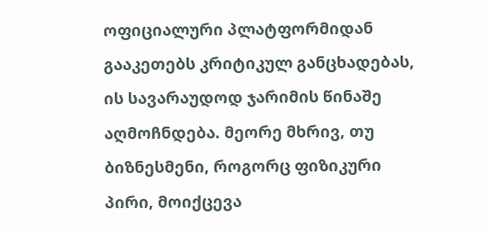ოფიციალური პლატფორმიდან გააკეთებს კრიტიკულ განცხადებას, ის სავარაუდოდ ჯარიმის წინაშე აღმოჩნდება. მეორე მხრივ, თუ ბიზნესმენი, როგორც ფიზიკური პირი, მოიქცევა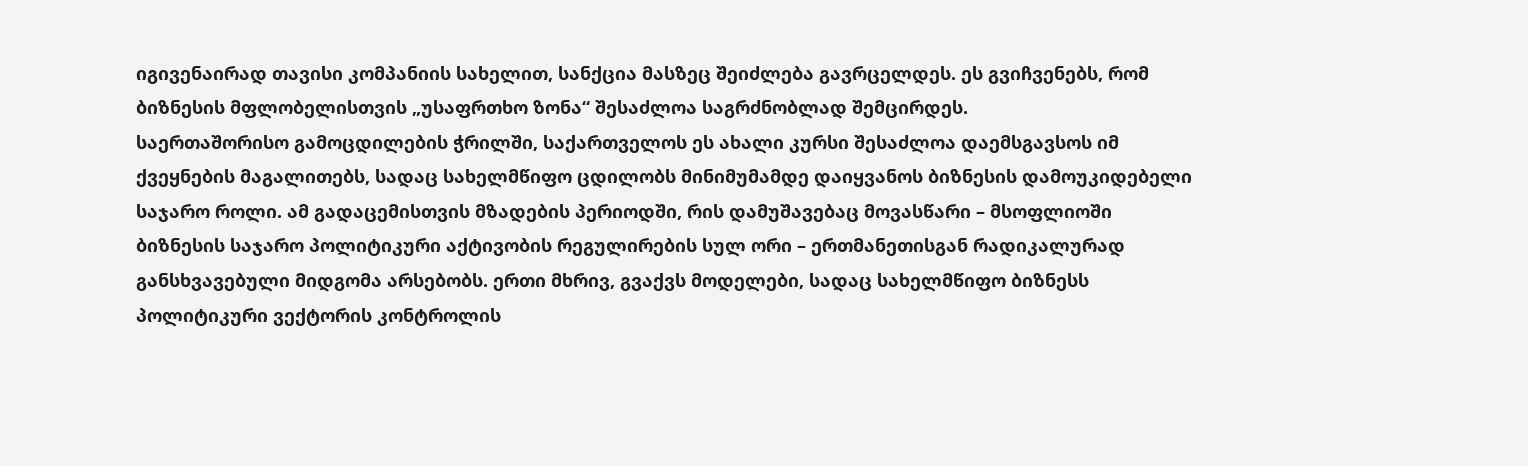იგივენაირად თავისი კომპანიის სახელით, სანქცია მასზეც შეიძლება გავრცელდეს. ეს გვიჩვენებს, რომ ბიზნესის მფლობელისთვის „უსაფრთხო ზონა“ შესაძლოა საგრძნობლად შემცირდეს.
საერთაშორისო გამოცდილების ჭრილში, საქართველოს ეს ახალი კურსი შესაძლოა დაემსგავსოს იმ ქვეყნების მაგალითებს, სადაც სახელმწიფო ცდილობს მინიმუმამდე დაიყვანოს ბიზნესის დამოუკიდებელი საჯარო როლი. ამ გადაცემისთვის მზადების პერიოდში, რის დამუშავებაც მოვასწარი – მსოფლიოში ბიზნესის საჯარო პოლიტიკური აქტივობის რეგულირების სულ ორი – ერთმანეთისგან რადიკალურად განსხვავებული მიდგომა არსებობს. ერთი მხრივ, გვაქვს მოდელები, სადაც სახელმწიფო ბიზნესს პოლიტიკური ვექტორის კონტროლის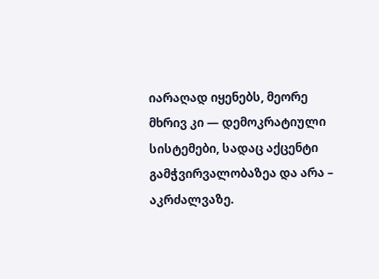იარაღად იყენებს, მეორე მხრივ კი — დემოკრატიული სისტემები, სადაც აქცენტი გამჭვირვალობაზეა და არა – აკრძალვაზე.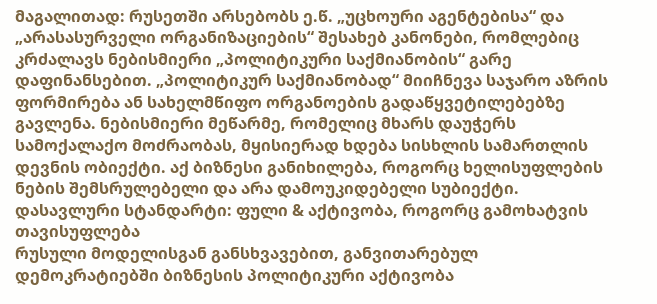მაგალითად: რუსეთში არსებობს ე.წ. „უცხოური აგენტებისა“ და „არასასურველი ორგანიზაციების“ შესახებ კანონები, რომლებიც კრძალავს ნებისმიერი „პოლიტიკური საქმიანობის“ გარე დაფინანსებით. „პოლიტიკურ საქმიანობად“ მიიჩნევა საჯარო აზრის ფორმირება ან სახელმწიფო ორგანოების გადაწყვეტილებებზე გავლენა. ნებისმიერი მეწარმე, რომელიც მხარს დაუჭერს სამოქალაქო მოძრაობას, მყისიერად ხდება სისხლის სამართლის დევნის ობიექტი. აქ ბიზნესი განიხილება, როგორც ხელისუფლების ნების შემსრულებელი და არა დამოუკიდებელი სუბიექტი.
დასავლური სტანდარტი: ფული & აქტივობა, როგორც გამოხატვის თავისუფლება
რუსული მოდელისგან განსხვავებით, განვითარებულ დემოკრატიებში ბიზნესის პოლიტიკური აქტივობა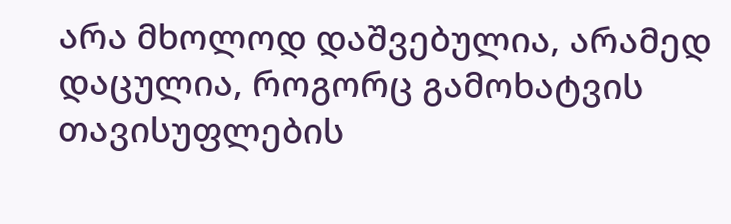არა მხოლოდ დაშვებულია, არამედ დაცულია, როგორც გამოხატვის თავისუფლების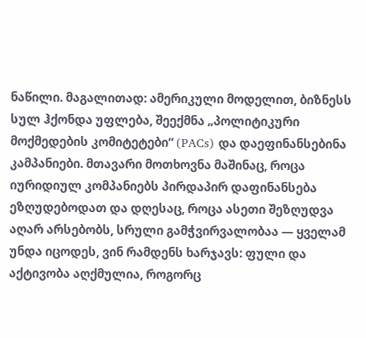ნაწილი. მაგალითად: ამერიკული მოდელით, ბიზნესს სულ ჰქონდა უფლება, შეექმნა „პოლიტიკური მოქმედების კომიტეტები“ (PACs) და დაეფინანსებინა კამპანიები. მთავარი მოთხოვნა მაშინაც, როცა იურიდიულ კომპანიებს პირდაპირ დაფინანსება ეზღუდებოდათ და დღესაც, როცა ასეთი შეზღუდვა აღარ არსებობს, სრული გამჭვირვალობაა — ყველამ უნდა იცოდეს, ვინ რამდენს ხარჯავს: ფული და აქტივობა აღქმულია, როგორც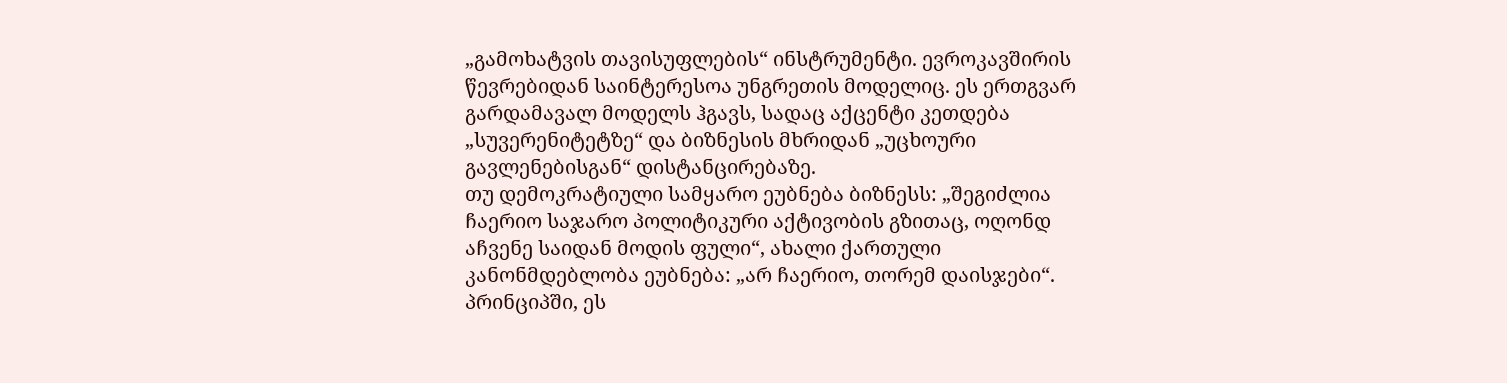„გამოხატვის თავისუფლების“ ინსტრუმენტი. ევროკავშირის წევრებიდან საინტერესოა უნგრეთის მოდელიც. ეს ერთგვარ გარდამავალ მოდელს ჰგავს, სადაც აქცენტი კეთდება „სუვერენიტეტზე“ და ბიზნესის მხრიდან „უცხოური გავლენებისგან“ დისტანცირებაზე.
თუ დემოკრატიული სამყარო ეუბნება ბიზნესს: „შეგიძლია ჩაერიო საჯარო პოლიტიკური აქტივობის გზითაც, ოღონდ აჩვენე საიდან მოდის ფული“, ახალი ქართული კანონმდებლობა ეუბნება: „არ ჩაერიო, თორემ დაისჯები“. პრინციპში, ეს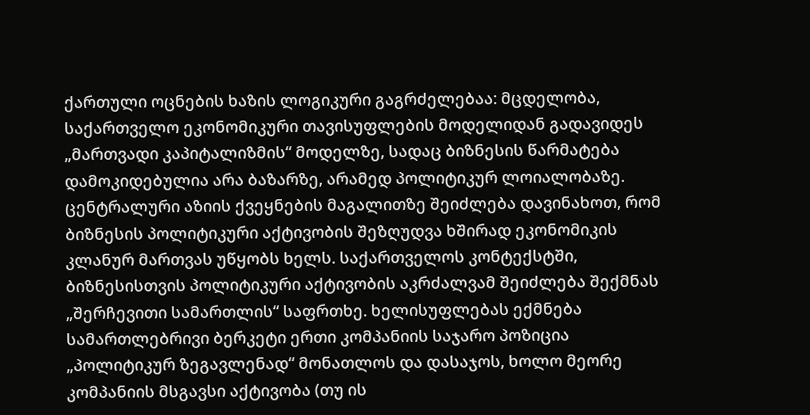ქართული ოცნების ხაზის ლოგიკური გაგრძელებაა: მცდელობა, საქართველო ეკონომიკური თავისუფლების მოდელიდან გადავიდეს „მართვადი კაპიტალიზმის“ მოდელზე, სადაც ბიზნესის წარმატება დამოკიდებულია არა ბაზარზე, არამედ პოლიტიკურ ლოიალობაზე. ცენტრალური აზიის ქვეყნების მაგალითზე შეიძლება დავინახოთ, რომ ბიზნესის პოლიტიკური აქტივობის შეზღუდვა ხშირად ეკონომიკის კლანურ მართვას უწყობს ხელს. საქართველოს კონტექსტში, ბიზნესისთვის პოლიტიკური აქტივობის აკრძალვამ შეიძლება შექმნას „შერჩევითი სამართლის“ საფრთხე. ხელისუფლებას ექმნება სამართლებრივი ბერკეტი ერთი კომპანიის საჯარო პოზიცია „პოლიტიკურ ზეგავლენად“ მონათლოს და დასაჯოს, ხოლო მეორე კომპანიის მსგავსი აქტივობა (თუ ის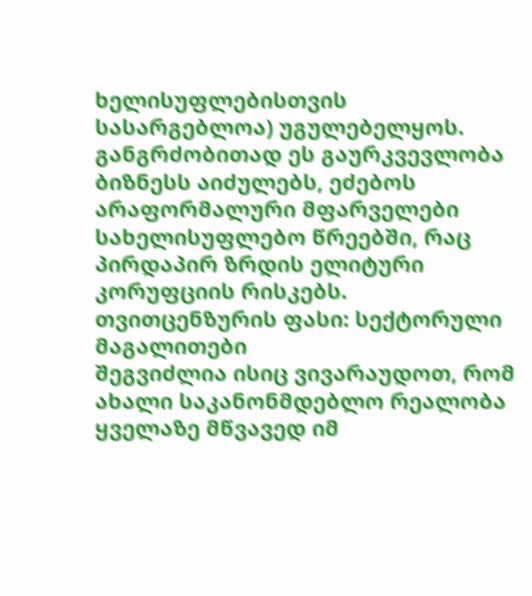ხელისუფლებისთვის სასარგებლოა) უგულებელყოს. განგრძობითად ეს გაურკვევლობა ბიზნესს აიძულებს, ეძებოს არაფორმალური მფარველები სახელისუფლებო წრეებში, რაც პირდაპირ ზრდის ელიტური კორუფციის რისკებს.
თვითცენზურის ფასი: სექტორული მაგალითები
შეგვიძლია ისიც ვივარაუდოთ, რომ ახალი საკანონმდებლო რეალობა ყველაზე მწვავედ იმ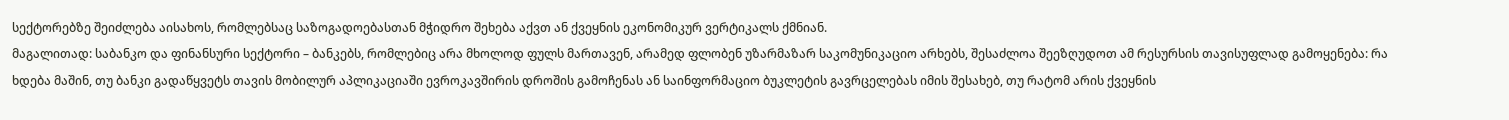სექტორებზე შეიძლება აისახოს, რომლებსაც საზოგადოებასთან მჭიდრო შეხება აქვთ ან ქვეყნის ეკონომიკურ ვერტიკალს ქმნიან.
მაგალითად: საბანკო და ფინანსური სექტორი – ბანკებს, რომლებიც არა მხოლოდ ფულს მართავენ, არამედ ფლობენ უზარმაზარ საკომუნიკაციო არხებს, შესაძლოა შეეზღუდოთ ამ რესურსის თავისუფლად გამოყენება: რა ხდება მაშინ, თუ ბანკი გადაწყვეტს თავის მობილურ აპლიკაციაში ევროკავშირის დროშის გამოჩენას ან საინფორმაციო ბუკლეტის გავრცელებას იმის შესახებ, თუ რატომ არის ქვეყნის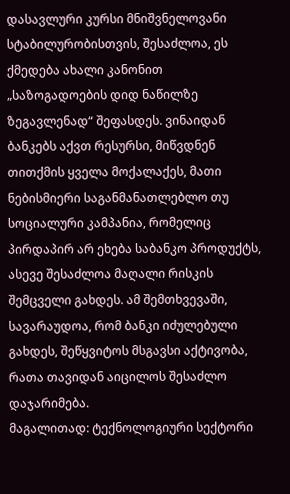დასავლური კურსი მნიშვნელოვანი სტაბილურობისთვის, შესაძლოა, ეს ქმედება ახალი კანონით „საზოგადოების დიდ ნაწილზე ზეგავლენად“ შეფასდეს. ვინაიდან ბანკებს აქვთ რესურსი, მიწვდნენ თითქმის ყველა მოქალაქეს, მათი ნებისმიერი საგანმანათლებლო თუ სოციალური კამპანია, რომელიც პირდაპირ არ ეხება საბანკო პროდუქტს, ასევე შესაძლოა მაღალი რისკის შემცველი გახდეს. ამ შემთხვევაში, სავარაუდოა, რომ ბანკი იძულებული გახდეს, შეწყვიტოს მსგავსი აქტივობა, რათა თავიდან აიცილოს შესაძლო დაჯარიმება.
მაგალითად: ტექნოლოგიური სექტორი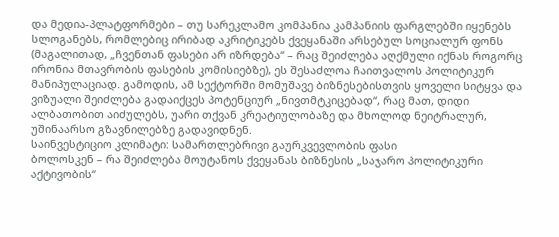და მედია-პლატფორმები – თუ სარეკლამო კომპანია კამპანიის ფარგლებში იყენებს სლოგანებს, რომლებიც ირიბად აკრიტიკებს ქვეყანაში არსებულ სოციალურ ფონს (მაგალითად, „ჩვენთან ფასები არ იზრდება“ – რაც შეიძლება აღქმული იქნას როგორც ირონია მთავრობის ფასების კომისიებზე), ეს შესაძლოა ჩაითვალოს პოლიტიკურ მანიპულაციად. გამოდის, ამ სექტორში მომუშავე ბიზნესებისთვის ყოველი სიტყვა და ვიზუალი შეიძლება გადაიქცეს პოტენციურ „ნივთმტკიცებად“, რაც მათ, დიდი ალბათობით აიძულებს, უარი თქვან კრეატიულობაზე და მხოლოდ ნეიტრალურ, უშინაარსო გზავნილებზე გადავიდნენ.
საინვესტიციო კლიმატი: სამართლებრივი გაურკვევლობის ფასი
ბოლოსკენ – რა შეიძლება მოუტანოს ქვეყანას ბიზნესის „საჯარო პოლიტიკური აქტივობის“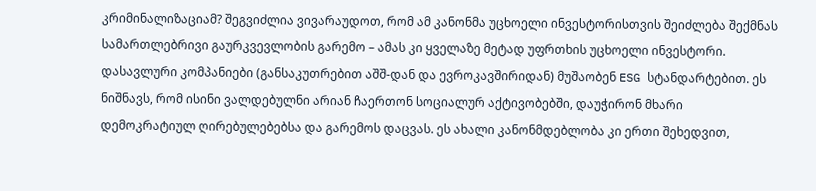კრიმინალიზაციამ? შეგვიძლია ვივარაუდოთ, რომ ამ კანონმა უცხოელი ინვესტორისთვის შეიძლება შექმნას სამართლებრივი გაურკვევლობის გარემო – ამას კი ყველაზე მეტად უფრთხის უცხოელი ინვესტორი. დასავლური კომპანიები (განსაკუთრებით აშშ-დან და ევროკავშირიდან) მუშაობენ ESG სტანდარტებით. ეს ნიშნავს, რომ ისინი ვალდებულნი არიან ჩაერთონ სოციალურ აქტივობებში, დაუჭირონ მხარი დემოკრატიულ ღირებულებებსა და გარემოს დაცვას. ეს ახალი კანონმდებლობა კი ერთი შეხედვით,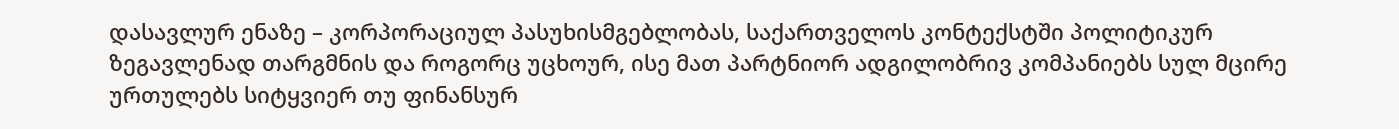დასავლურ ენაზე – კორპორაციულ პასუხისმგებლობას, საქართველოს კონტექსტში პოლიტიკურ ზეგავლენად თარგმნის და როგორც უცხოურ, ისე მათ პარტნიორ ადგილობრივ კომპანიებს სულ მცირე ურთულებს სიტყვიერ თუ ფინანსურ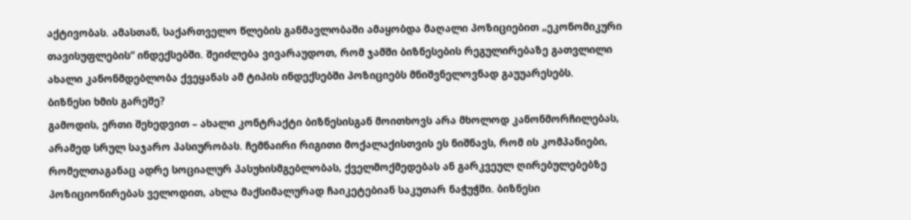აქტივობას. ამასთან, საქართველო წლების განმავლობაში ამაყობდა მაღალი პოზიციებით „ეკონომიკური თავისუფლების“ ინდექსებში. შეიძლება ვივარაუდოთ, რომ ჯამში ბიზნესების რეგულირებაზე გათვლილი ახალი კანონმდებლობა ქვეყანას ამ ტიპის ინდექსებში პოზიციებს მნიშვნელოვნად გაუუარესებს.
ბიზნესი ხმის გარეშე?
გამოდის, ერთი შეხედვით – ახალი კონტრაქტი ბიზნესისგან მოითხოვს არა მხოლოდ კანონმორჩილებას, არამედ სრულ საჯარო პასიურობას. ჩემნაირი რიგითი მოქალაქისთვის ეს ნიშნავს, რომ ის კომპანიები, რომელთაგანაც ადრე სოციალურ პასუხისმგებლობას, ქველმოქმედებას ან გარკვეულ ღირებულებებზე პოზიციონირებას ველოდით, ახლა მაქსიმალურად ჩაიკეტებიან საკუთარ ნაჭუჭში. ბიზნესი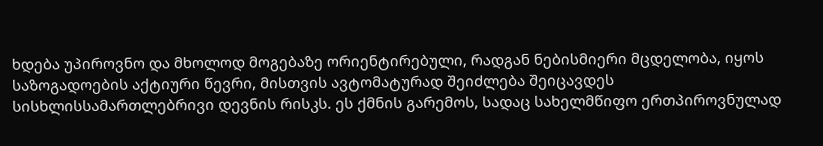ხდება უპიროვნო და მხოლოდ მოგებაზე ორიენტირებული, რადგან ნებისმიერი მცდელობა, იყოს საზოგადოების აქტიური წევრი, მისთვის ავტომატურად შეიძლება შეიცავდეს სისხლისსამართლებრივი დევნის რისკს. ეს ქმნის გარემოს, სადაც სახელმწიფო ერთპიროვნულად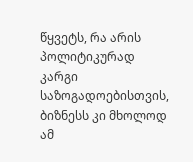წყვეტს, რა არის პოლიტიკურად კარგი საზოგადოებისთვის, ბიზნესს კი მხოლოდ ამ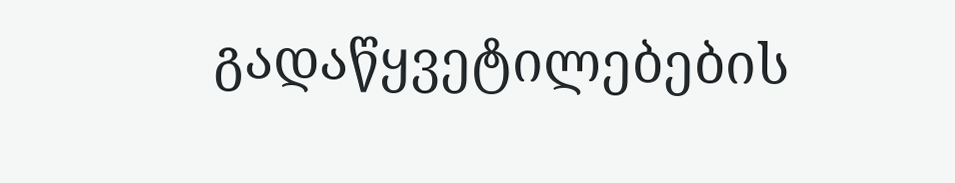გადაწყვეტილებების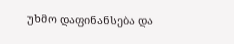უხმო დაფინანსება და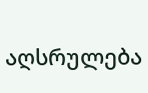აღსრულება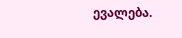ევალება.